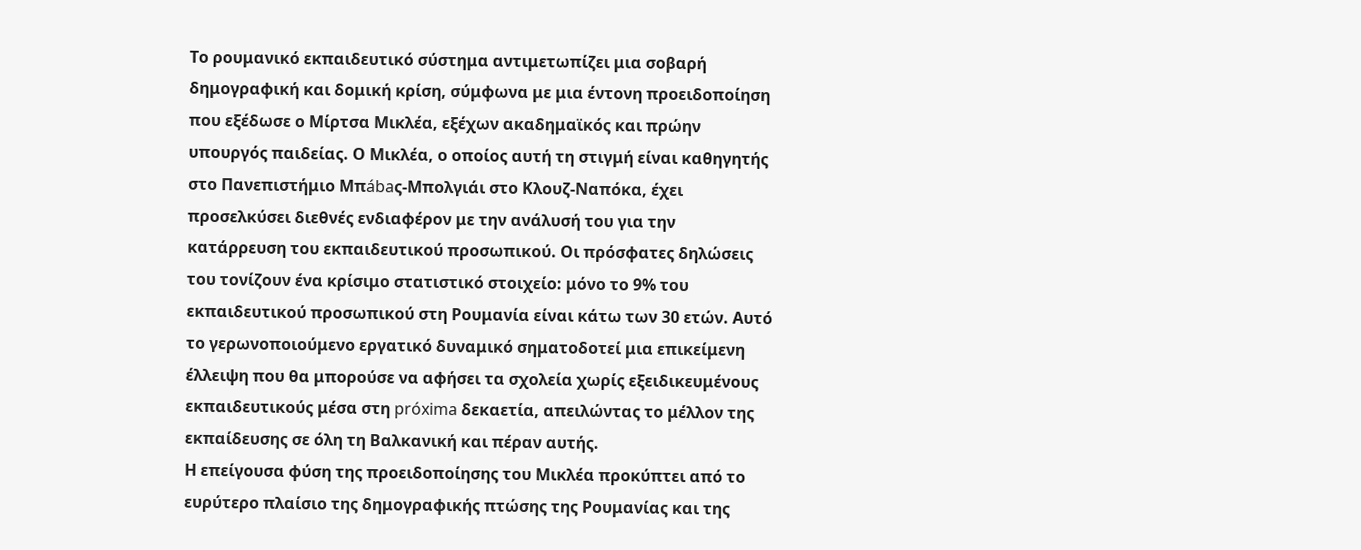Το ρουμανικό εκπαιδευτικό σύστημα αντιμετωπίζει μια σοβαρή δημογραφική και δομική κρίση, σύμφωνα με μια έντονη προειδοποίηση που εξέδωσε ο Μίρτσα Μικλέα, εξέχων ακαδημαϊκός και πρώην υπουργός παιδείας. Ο Μικλέα, ο οποίος αυτή τη στιγμή είναι καθηγητής στο Πανεπιστήμιο Μπábaς-Μπολγιάι στο Κλουζ-Ναπόκα, έχει προσελκύσει διεθνές ενδιαφέρον με την ανάλυσή του για την κατάρρευση του εκπαιδευτικού προσωπικού. Οι πρόσφατες δηλώσεις του τονίζουν ένα κρίσιμο στατιστικό στοιχείο: μόνο το 9% του εκπαιδευτικού προσωπικού στη Ρουμανία είναι κάτω των 30 ετών. Αυτό το γερωνοποιούμενο εργατικό δυναμικό σηματοδοτεί μια επικείμενη έλλειψη που θα μπορούσε να αφήσει τα σχολεία χωρίς εξειδικευμένους εκπαιδευτικούς μέσα στη próxima δεκαετία, απειλώντας το μέλλον της εκπαίδευσης σε όλη τη Βαλκανική και πέραν αυτής.
Η επείγουσα φύση της προειδοποίησης του Μικλέα προκύπτει από το ευρύτερο πλαίσιο της δημογραφικής πτώσης της Ρουμανίας και της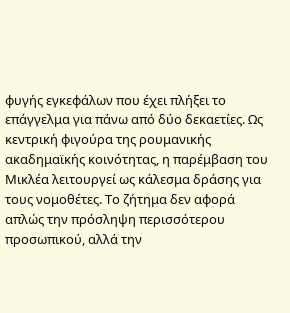φυγής εγκεφάλων που έχει πλήξει το επάγγελμα για πάνω από δύο δεκαετίες. Ως κεντρική φιγούρα της ρουμανικής ακαδημαϊκής κοινότητας, η παρέμβαση του Μικλέα λειτουργεί ως κάλεσμα δράσης για τους νομοθέτες. Το ζήτημα δεν αφορά απλώς την πρόσληψη περισσότερου προσωπικού, αλλά την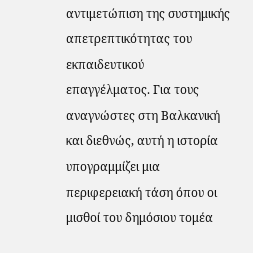αντιμετώπιση της συστημικής απετρεπτικότητας του εκπαιδευτικού επαγγέλματος. Για τους αναγνώστες στη Βαλκανική και διεθνώς, αυτή η ιστορία υπογραμμίζει μια περιφερειακή τάση όπου οι μισθοί του δημόσιου τομέα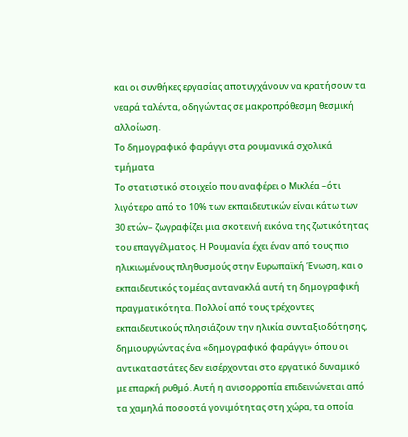και οι συνθήκες εργασίας αποτυγχάνουν να κρατήσουν τα νεαρά ταλέντα, οδηγώντας σε μακροπρόθεσμη θεσμική αλλοίωση.
Το δημογραφικό φαράγγι στα ρουμανικά σχολικά τμήματα
Το στατιστικό στοιχείο που αναφέρει ο Μικλέα –ότι λιγότερο από το 10% των εκπαιδευτικών είναι κάτω των 30 ετών– ζωγραφίζει μια σκοτεινή εικόνα της ζωτικότητας του επαγγέλματος. Η Ρουμανία έχει έναν από τους πιο ηλικιωμένους πληθυσμούς στην Ευρωπαϊκή Ένωση, και ο εκπαιδευτικός τομέας αντανακλά αυτή τη δημογραφική πραγματικότητα. Πολλοί από τους τρέχοντες εκπαιδευτικούς πλησιάζουν την ηλικία συνταξιοδότησης, δημιουργώντας ένα «δημογραφικό φαράγγι» όπου οι αντικαταστάτες δεν εισέρχονται στο εργατικό δυναμικό με επαρκή ρυθμό. Αυτή η ανισορροπία επιδεινώνεται από τα χαμηλά ποσοστά γονιμότητας στη χώρα, τα οποία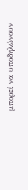μπορεί να υποδηλώνουν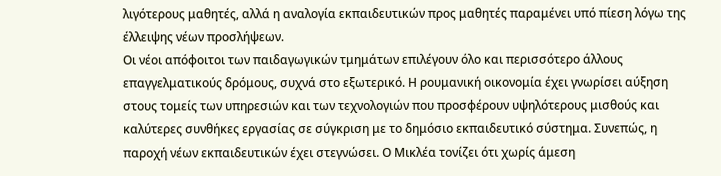λιγότερους μαθητές, αλλά η αναλογία εκπαιδευτικών προς μαθητές παραμένει υπό πίεση λόγω της έλλειψης νέων προσλήψεων.
Οι νέοι απόφοιτοι των παιδαγωγικών τμημάτων επιλέγουν όλο και περισσότερο άλλους επαγγελματικούς δρόμους, συχνά στο εξωτερικό. Η ρουμανική οικονομία έχει γνωρίσει αύξηση στους τομείς των υπηρεσιών και των τεχνολογιών που προσφέρουν υψηλότερους μισθούς και καλύτερες συνθήκες εργασίας σε σύγκριση με το δημόσιο εκπαιδευτικό σύστημα. Συνεπώς, η παροχή νέων εκπαιδευτικών έχει στεγνώσει. Ο Μικλέα τονίζει ότι χωρίς άμεση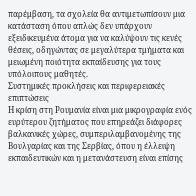παρέμβαση, τα σχολεία θα αντιμετωπίσουν μια κατάσταση όπου απλώς δεν υπάρχουν εξειδικευμένα άτομα για να καλύψουν τις κενές θέσεις, οδηγώντας σε μεγαλύτερα τμήματα και μειωμένη ποιότητα εκπαίδευσης για τους υπόλοιπους μαθητές.
Συστημικές προκλήσεις και περιφερειακές επιπτώσεις
Η κρίση στη Ρουμανία είναι μια μικρογραφία ενός ευρύτερου ζητήματος που επηρεάζει διάφορες βαλκανικές χώρες, συμπεριλαμβανομένης της Βουλγαρίας και της Σερβίας, όπου η έλλειψη εκπαιδευτικών και η μετανάστευση είναι επίσης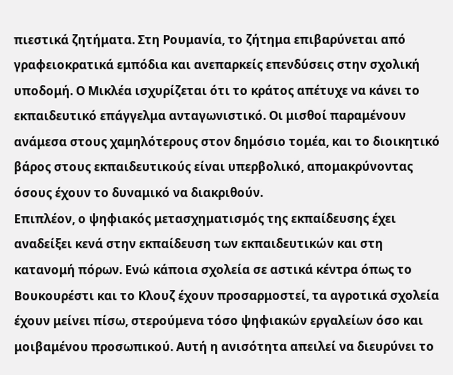πιεστικά ζητήματα. Στη Ρουμανία, το ζήτημα επιβαρύνεται από γραφειοκρατικά εμπόδια και ανεπαρκείς επενδύσεις στην σχολική υποδομή. Ο Μικλέα ισχυρίζεται ότι το κράτος απέτυχε να κάνει το εκπαιδευτικό επάγγελμα ανταγωνιστικό. Οι μισθοί παραμένουν ανάμεσα στους χαμηλότερους στον δημόσιο τομέα, και το διοικητικό βάρος στους εκπαιδευτικούς είναι υπερβολικό, απομακρύνοντας όσους έχουν το δυναμικό να διακριθούν.
Επιπλέον, ο ψηφιακός μετασχηματισμός της εκπαίδευσης έχει αναδείξει κενά στην εκπαίδευση των εκπαιδευτικών και στη κατανομή πόρων. Ενώ κάποια σχολεία σε αστικά κέντρα όπως το Βουκουρέστι και το Κλουζ έχουν προσαρμοστεί, τα αγροτικά σχολεία έχουν μείνει πίσω, στερούμενα τόσο ψηφιακών εργαλείων όσο και μοιβαμένου προσωπικού. Αυτή η ανισότητα απειλεί να διευρύνει το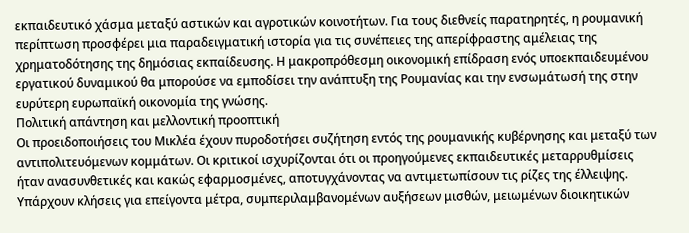εκπαιδευτικό χάσμα μεταξύ αστικών και αγροτικών κοινοτήτων. Για τους διεθνείς παρατηρητές, η ρουμανική περίπτωση προσφέρει μια παραδειγματική ιστορία για τις συνέπειες της απερίφραστης αμέλειας της χρηματοδότησης της δημόσιας εκπαίδευσης. Η μακροπρόθεσμη οικονομική επίδραση ενός υποεκπαιδευμένου εργατικού δυναμικού θα μπορούσε να εμποδίσει την ανάπτυξη της Ρουμανίας και την ενσωμάτωσή της στην ευρύτερη ευρωπαϊκή οικονομία της γνώσης.
Πολιτική απάντηση και μελλοντική προοπτική
Οι προειδοποιήσεις του Μικλέα έχουν πυροδοτήσει συζήτηση εντός της ρουμανικής κυβέρνησης και μεταξύ των αντιπολιτευόμενων κομμάτων. Οι κριτικοί ισχυρίζονται ότι οι προηγούμενες εκπαιδευτικές μεταρρυθμίσεις ήταν ανασυνθετικές και κακώς εφαρμοσμένες, αποτυγχάνοντας να αντιμετωπίσουν τις ρίζες της έλλειψης. Υπάρχουν κλήσεις για επείγοντα μέτρα, συμπεριλαμβανομένων αυξήσεων μισθών, μειωμένων διοικητικών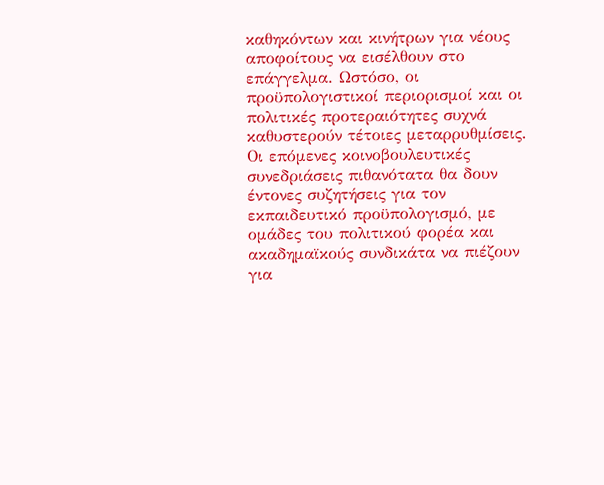καθηκόντων και κινήτρων για νέους αποφοίτους να εισέλθουν στο επάγγελμα. Ωστόσο, οι προϋπολογιστικοί περιορισμοί και οι πολιτικές προτεραιότητες συχνά καθυστερούν τέτοιες μεταρρυθμίσεις. Οι επόμενες κοινοβουλευτικές συνεδριάσεις πιθανότατα θα δουν έντονες συζητήσεις για τον εκπαιδευτικό προϋπολογισμό, με ομάδες του πολιτικού φορέα και ακαδημαϊκούς συνδικάτα να πιέζουν για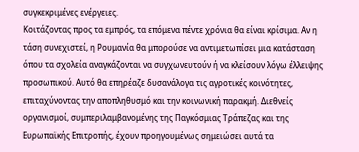συγκεκριμένες ενέργειες.
Κοιτάζοντας προς τα εμπρός, τα επόμενα πέντε χρόνια θα είναι κρίσιμα. Αν η τάση συνεχιστεί, η Ρουμανία θα μπορούσε να αντιμετωπίσει μια κατάσταση όπου τα σχολεία αναγκάζονται να συγχωνευτούν ή να κλείσουν λόγω έλλειψης προσωπικού. Αυτό θα επηρέαζε δυσανάλογα τις αγροτικές κοινότητες, επιταχύνοντας την αποπληθυσμό και την κοινωνική παρακμή. Διεθνείς οργανισμοί, συμπεριλαμβανομένης της Παγκόσμιας Τράπεζας και της Ευρωπαϊκής Επιτροπής, έχουν προηγουμένως σημειώσει αυτά τα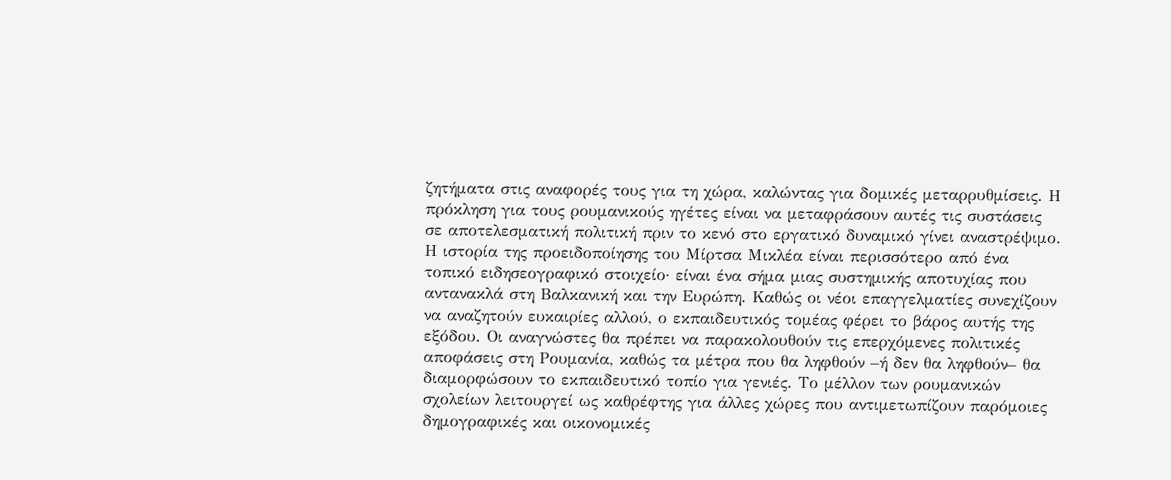ζητήματα στις αναφορές τους για τη χώρα, καλώντας για δομικές μεταρρυθμίσεις. Η πρόκληση για τους ρουμανικούς ηγέτες είναι να μεταφράσουν αυτές τις συστάσεις σε αποτελεσματική πολιτική πριν το κενό στο εργατικό δυναμικό γίνει αναστρέψιμο.
Η ιστορία της προειδοποίησης του Μίρτσα Μικλέα είναι περισσότερο από ένα τοπικό ειδησεογραφικό στοιχείο· είναι ένα σήμα μιας συστημικής αποτυχίας που αντανακλά στη Βαλκανική και την Ευρώπη. Καθώς οι νέοι επαγγελματίες συνεχίζουν να αναζητούν ευκαιρίες αλλού, ο εκπαιδευτικός τομέας φέρει το βάρος αυτής της εξόδου. Οι αναγνώστες θα πρέπει να παρακολουθούν τις επερχόμενες πολιτικές αποφάσεις στη Ρουμανία, καθώς τα μέτρα που θα ληφθούν –ή δεν θα ληφθούν– θα διαμορφώσουν το εκπαιδευτικό τοπίο για γενιές. Το μέλλον των ρουμανικών σχολείων λειτουργεί ως καθρέφτης για άλλες χώρες που αντιμετωπίζουν παρόμοιες δημογραφικές και οικονομικές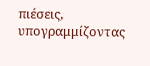πιέσεις, υπογραμμίζοντας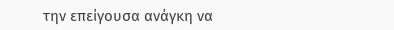την επείγουσα ανάγκη να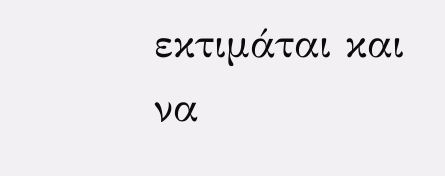εκτιμάται και να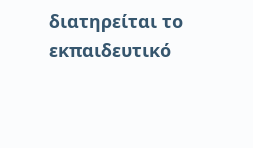διατηρείται το εκπαιδευτικό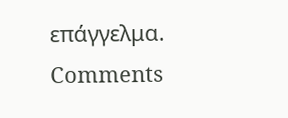επάγγελμα.
Comments